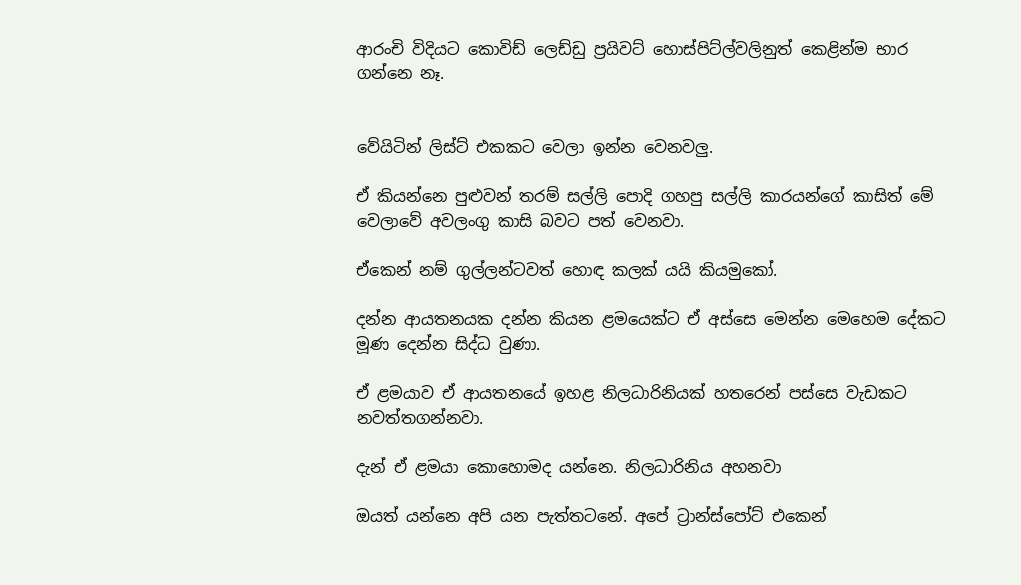ආරංචි විදියට කොවිඩ් ලෙඩ්ඩු ප්‍රයිවට් හොස්පිට්ල්වලිනුත් කෙළින්ම භාර ගන්නෙ නෑ.


වේයිටින් ලිස්ට් එකකට වෙලා ඉන්න වෙනවලු.

ඒ කියන්නෙ පුළුවන් තරම් සල්ලි පොදි ගහපු සල්ලි කාරයන්ගේ කාසිත් මේ වෙලාවේ අවලංගු කාසි බවට පත් වෙනවා.

ඒකෙන් නම් ගුල්ලන්ටවත් හොඳ කලක් යයි කියමුකෝ.

දන්න ආයතනයක දන්න කියන ළමයෙක්ට ඒ අස්සෙ මෙන්න මෙහෙම දේකට මූණ දෙන්න සිද්ධ වුණා.

ඒ ළමයාව ඒ ආයතනයේ ඉහළ නිලධාරිනියක් හතරෙන් පස්සෙ වැඩකට නවත්තගන්නවා.

දැන් ඒ ළමයා කොහොමද යන්නෙ. නිලධාරිනිය අහනවා

ඔයත් යන්නෙ අපි යන පැත්තටනේ. අපේ ට්‍රාන්ස්පෝට් එකෙන්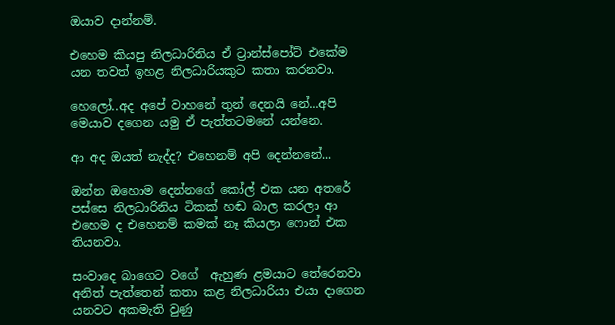ඔයාව දාන්නම්.

එහෙම කියපු නිලධාරිනිය ඒ ට්‍රාන්ස්පෝට් එකේම යන තවත් ඉහළ නිලධාරියකුට කතා කරනවා.

හෙලෝ..අද අපේ වාහනේ තුන් දෙනයි නේ...අපි මෙයාව දගෙන යමු ඒ පැත්තටමනේ යන්නෙ.

ආ අද ඔයත් නැද්ද? එහෙනම් අපි දෙන්නනේ...

ඔන්න ඔහොම දෙන්නගේ කෝල් එක යන අතරේ පස්සෙ නිලධාරිනිය ටිකක් හඬ බාල කරලා ආ එහෙම ද එහෙනම් කමක් නෑ කියලා ෆොන් එක තියනවා.

සංවාදෙ බාගෙට වගේ  ඇහුණ ළමයාට තේරෙනවා අනිත් පැත්තෙන් කතා කළ නිලධාරියා එයා දාගෙන යනවට අකමැති වුණු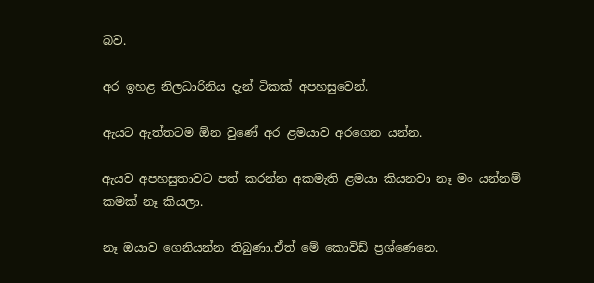බව.

අර ඉහළ නිලධාරිනිය දැන් ටිකක් අපහසුවෙන්.

ඇයට ඇත්තටම ඕන වුණේ අර ළමයාව අරගෙන යන්න.

ඇයව අපහසුතාවට පත් කරන්න අකමැති ළමයා කියනවා නෑ මං යන්නම් කමක් නෑ කියලා.

නෑ ඔයාව ගෙනියන්න තිබුණා.ඒත් මේ කොවිඩ් ප්‍රශ්ණෙනෙ.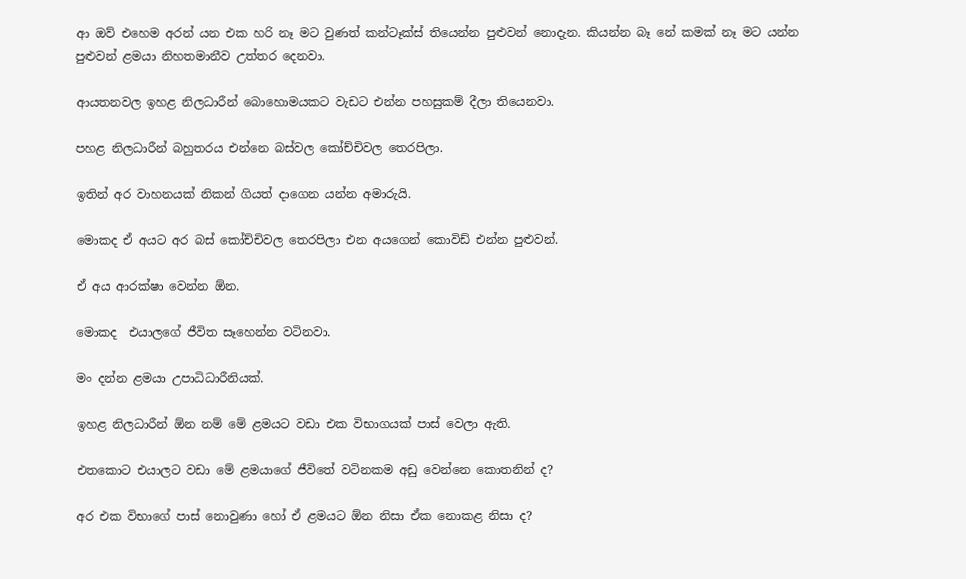ආ ඔව් එහෙම අරන් යන එක හරි නෑ මට වුණත් කන්ටෑක්ස් තියෙන්න පුළුවන් නොදැන. කියන්න බෑ නේ කමක් නෑ මට යන්න පුළුවන් ළමයා නිහතමානීව උත්තර දෙනවා.

ආයතනවල ඉහළ නිලධාරීන් බොහොමයකට වැඩට එන්න පහසුකම් දීලා තියෙනවා.

පහළ නිලධාරීන් බහුතරය එන්නෙ බස්වල කෝච්චිවල තෙරපිලා.

ඉතින් අර වාහනයක් නිකන් ගියත් දාගෙන යන්න අමාරුයි.

මොකද ඒ අයට අර බස් කෝච්චිවල තෙරපිලා එන අයගෙන් කොවිඩ් එන්න පුළුවන්.

ඒ අය ආරක්ෂා වෙන්න ඕන.

මොකද  එයාලගේ ජීවිත සෑහෙන්න වටිනවා.

මං දන්න ළමයා උපාධිධාරීනියක්.

ඉහළ නිලධාරීන් ඕන නම් මේ ළමයට වඩා එක විභාගයක් පාස් වෙලා ඇති.

එතකොට එයාලට වඩා මේ ළමයාගේ ජීවිතේ වටිනකම අඩු වෙන්නෙ කොතනින් ද?

අර එක විභාගේ පාස් නොවුණා හෝ ඒ ළමයට ඕන නිසා ඒක නොකළ නිසා ද?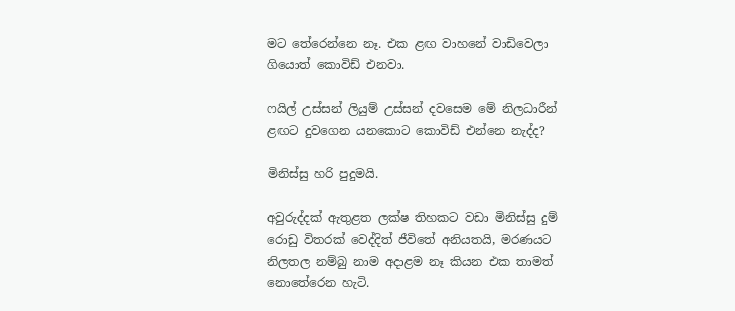මට තේරෙන්නෙ නෑ. එක ළඟ වාහනේ වාඩිවෙලා ගියොත් කොවිඩ් එනවා.

ෆයිල් උස්සන් ලියුම් උස්සන් දවසෙම මේ නිලධාරීන් ළඟට දුවගෙන යනකොට කොවිඩ් එන්නෙ නැද්ද?

මිනිස්සු හරි පුදුමයි.

අවුරුද්දක් ඇතුළත ලක්ෂ තිහකට වඩා මිනිස්සු දුම්‍ රොඩු විතරක් වෙද්දිත් ජීවිතේ අනියතයි, මරණයට නිලතල නම්බු නාම අදාළම නෑ කියන එක තාමත් නොතේරෙන හැටි.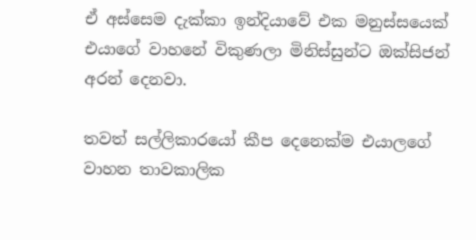ඒ අස්සෙම දැක්කා ඉන්දියාවේ එක මනුස්සයෙක් එයාගේ වාහනේ විකුණලා මිනිස්සුන්ට ඔක්සිජන් අරන් දෙනවා.

තවත් සල්ලිකාරයෝ කීප දෙනෙක්ම එයාලගේ වාහන තාවකාලික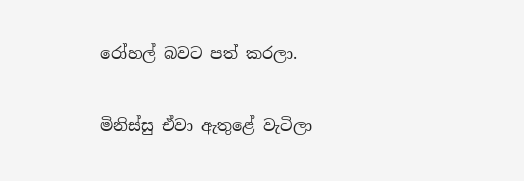රෝහල් බවට පත් කරලා.

මිනිස්සු ඒවා ඇතුළේ වැටිලා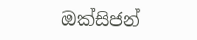ඔක්සිජන්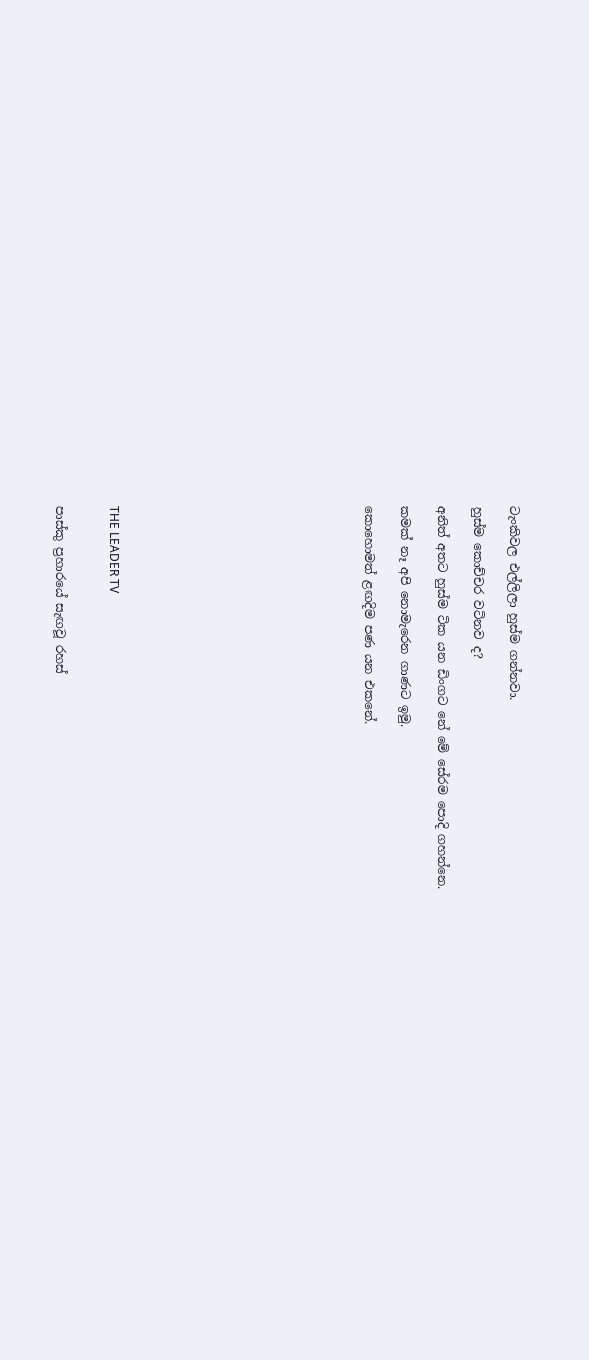ටැංකිවල එල්ලිලා හුස්ම ගන්නවා.

හුස්ම කොච්චර වටිනව ද?

අනිත් අතට හුස්ම ටික යන ඩිංගට නේ මේ සේරම පොදි ගහන්නෙ.

කමක් නෑ අපි නොමැරෙන ගාණට ඉමු.

කොහොමත් ළඟදිම පණ යන එකනේ.













THE LEADER TV


පාස්කු ප්‍රහාරයේ සැඟවූ රහස්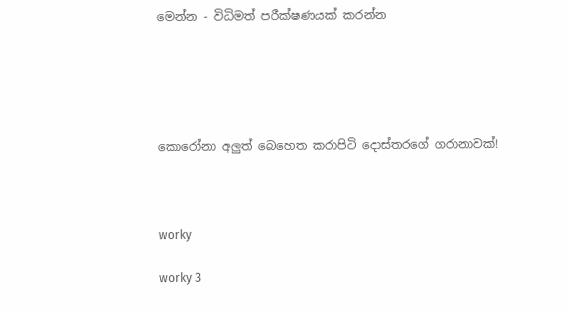මෙන්න - විධිමත් පරීක්ෂණයක් කරන්න





කොරෝනා අලුත් බෙහෙත කරාපිටි දොස්තරගේ ගරානාවක්!



worky

worky 3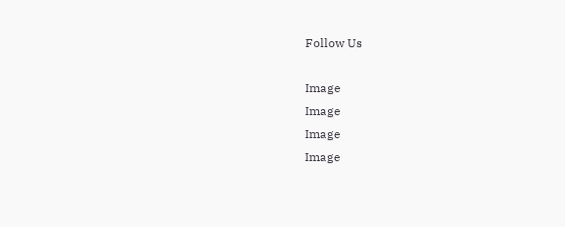Follow Us

Image
Image
Image
Image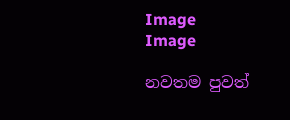Image
Image

නවතම පුවත්